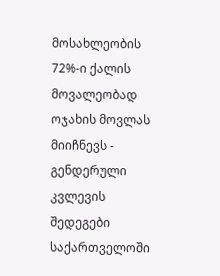მოსახლეობის 72%-ი ქალის მოვალეობად ოჯახის მოვლას მიიჩნევს - გენდერული კვლევის შედეგები საქართველოში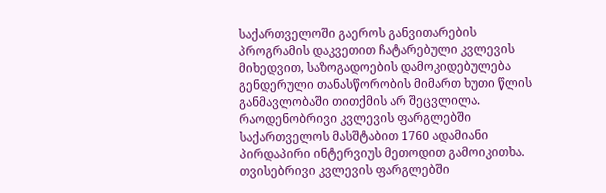საქართველოში გაეროს განვითარების პროგრამის დაკვეთით ჩატარებული კვლევის მიხედვით, საზოგადოების დამოკიდებულება გენდერული თანასწორობის მიმართ ხუთი წლის განმავლობაში თითქმის არ შეცვლილა. რაოდენობრივი კვლევის ფარგლებში საქართველოს მასშტაბით 1760 ადამიანი პირდაპირი ინტერვიუს მეთოდით გამოიკითხა. თვისებრივი კვლევის ფარგლებში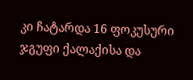კი ჩატარდა 16 ფოკუსური ჯგუფი ქალაქისა და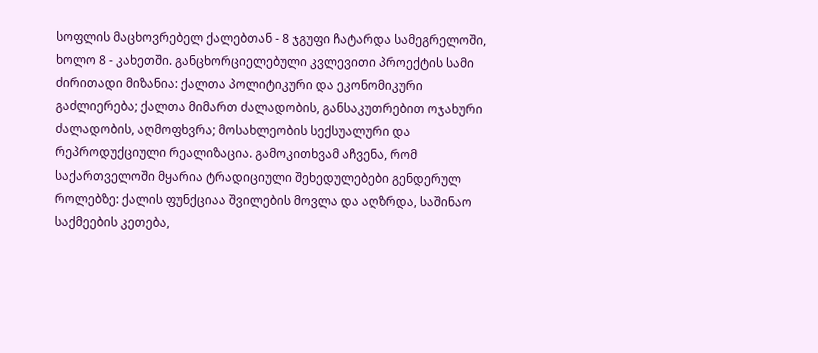სოფლის მაცხოვრებელ ქალებთან - 8 ჯგუფი ჩატარდა სამეგრელოში, ხოლო 8 - კახეთში. განცხორციელებული კვლევითი პროექტის სამი ძირითადი მიზანია: ქალთა პოლიტიკური და ეკონომიკური გაძლიერება; ქალთა მიმართ ძალადობის, განსაკუთრებით ოჯახური ძალადობის, აღმოფხვრა; მოსახლეობის სექსუალური და რეპროდუქციული რეალიზაცია. გამოკითხვამ აჩვენა, რომ საქართველოში მყარია ტრადიციული შეხედულებები გენდერულ როლებზე: ქალის ფუნქციაა შვილების მოვლა და აღზრდა, საშინაო საქმეების კეთება,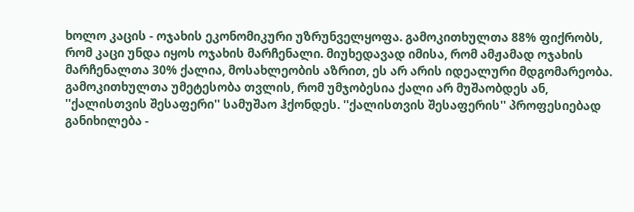ხოლო კაცის - ოჯახის ეკონომიკური უზრუნველყოფა. გამოკითხულთა 88% ფიქრობს, რომ კაცი უნდა იყოს ოჯახის მარჩენალი. მიუხედავად იმისა, რომ ამჟამად ოჯახის მარჩენალთა 30% ქალია, მოსახლეობის აზრით, ეს არ არის იდეალური მდგომარეობა. გამოკითხულთა უმეტესობა თვლის, რომ უმჯობესია ქალი არ მუშაობდეს ან, ''ქალისთვის შესაფერი'' სამუშაო ჰქონდეს. ''ქალისთვის შესაფერის'' პროფესიებად განიხილება -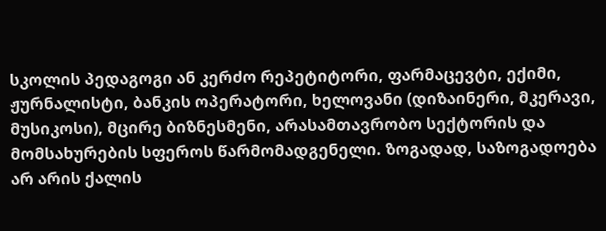სკოლის პედაგოგი ან კერძო რეპეტიტორი, ფარმაცევტი, ექიმი, ჟურნალისტი, ბანკის ოპერატორი, ხელოვანი (დიზაინერი, მკერავი, მუსიკოსი), მცირე ბიზნესმენი, არასამთავრობო სექტორის და მომსახურების სფეროს წარმომადგენელი. ზოგადად, საზოგადოება არ არის ქალის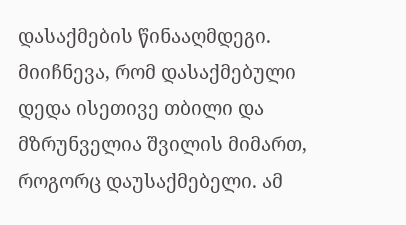დასაქმების წინააღმდეგი. მიიჩნევა, რომ დასაქმებული დედა ისეთივე თბილი და მზრუნველია შვილის მიმართ, როგორც დაუსაქმებელი. ამ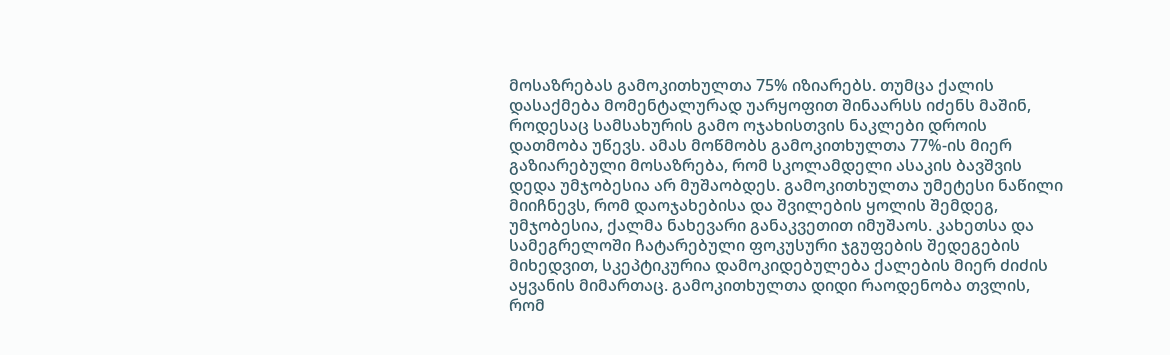მოსაზრებას გამოკითხულთა 75% იზიარებს. თუმცა ქალის დასაქმება მომენტალურად უარყოფით შინაარსს იძენს მაშინ, როდესაც სამსახურის გამო ოჯახისთვის ნაკლები დროის დათმობა უწევს. ამას მოწმობს გამოკითხულთა 77%-ის მიერ გაზიარებული მოსაზრება, რომ სკოლამდელი ასაკის ბავშვის დედა უმჯობესია არ მუშაობდეს. გამოკითხულთა უმეტესი ნაწილი მიიჩნევს, რომ დაოჯახებისა და შვილების ყოლის შემდეგ, უმჯობესია, ქალმა ნახევარი განაკვეთით იმუშაოს. კახეთსა და სამეგრელოში ჩატარებული ფოკუსური ჯგუფების შედეგების მიხედვით, სკეპტიკურია დამოკიდებულება ქალების მიერ ძიძის აყვანის მიმართაც. გამოკითხულთა დიდი რაოდენობა თვლის, რომ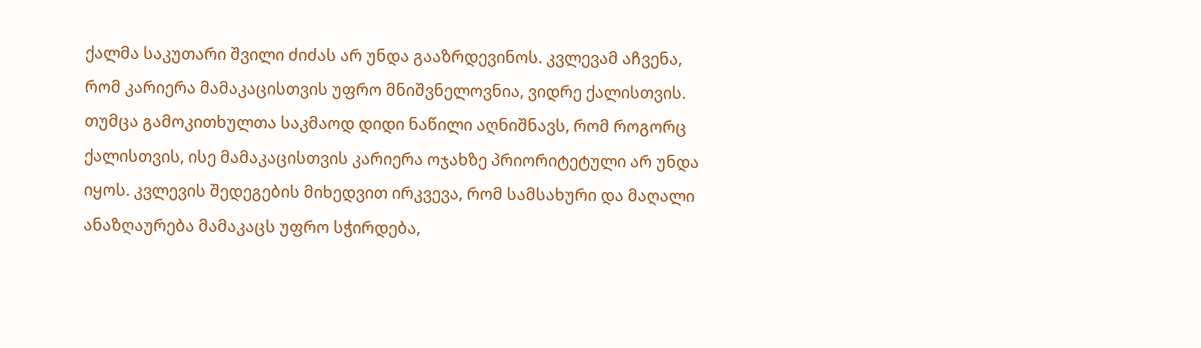ქალმა საკუთარი შვილი ძიძას არ უნდა გააზრდევინოს. კვლევამ აჩვენა, რომ კარიერა მამაკაცისთვის უფრო მნიშვნელოვნია, ვიდრე ქალისთვის. თუმცა გამოკითხულთა საკმაოდ დიდი ნაწილი აღნიშნავს, რომ როგორც ქალისთვის, ისე მამაკაცისთვის კარიერა ოჯახზე პრიორიტეტული არ უნდა იყოს. კვლევის შედეგების მიხედვით ირკვევა, რომ სამსახური და მაღალი ანაზღაურება მამაკაცს უფრო სჭირდება,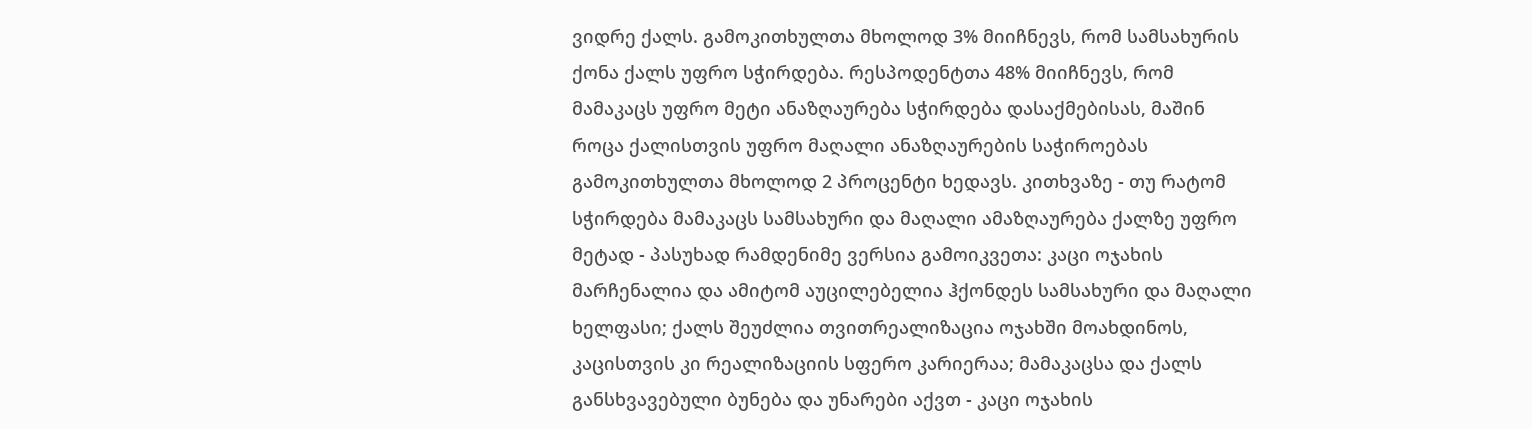ვიდრე ქალს. გამოკითხულთა მხოლოდ 3% მიიჩნევს, რომ სამსახურის ქონა ქალს უფრო სჭირდება. რესპოდენტთა 48% მიიჩნევს, რომ მამაკაცს უფრო მეტი ანაზღაურება სჭირდება დასაქმებისას, მაშინ როცა ქალისთვის უფრო მაღალი ანაზღაურების საჭიროებას გამოკითხულთა მხოლოდ 2 პროცენტი ხედავს. კითხვაზე - თუ რატომ სჭირდება მამაკაცს სამსახური და მაღალი ამაზღაურება ქალზე უფრო მეტად - პასუხად რამდენიმე ვერსია გამოიკვეთა: კაცი ოჯახის მარჩენალია და ამიტომ აუცილებელია ჰქონდეს სამსახური და მაღალი ხელფასი; ქალს შეუძლია თვითრეალიზაცია ოჯახში მოახდინოს, კაცისთვის კი რეალიზაციის სფერო კარიერაა; მამაკაცსა და ქალს განსხვავებული ბუნება და უნარები აქვთ - კაცი ოჯახის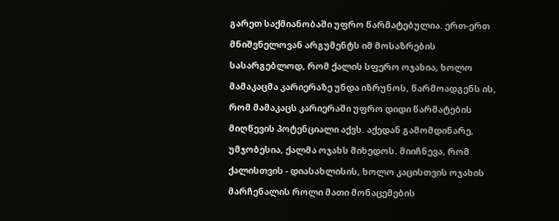გარეთ საქმიანობაში უფრო წარმატებულია. ერთ-ერთ მნიშვნელოვან არგუმენტს იმ მოსაზრების სასარგებლოდ, რომ ქალის სფერო ოჯახია, ხოლო მამაკაცმა კარიერაზე უნდა იზრუნოს, წარმოადგენს ის, რომ მამაკაცს კარიერაში უფრო დიდი წარმატების მიღწევის პოტენციალი აქვს. აქედან გამომდინარე, უმჯობესია, ქალმა ოჯახს მიხედოს. მიიჩნევა, რომ ქალისთვის - დიასახლისის, ხოლო კაცისთვის ოჯახის მარჩენალის როლი მათი მონაცემების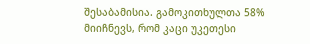შესაბამისია. გამოკითხულთა 58% მიიჩნევს, რომ კაცი უკეთესი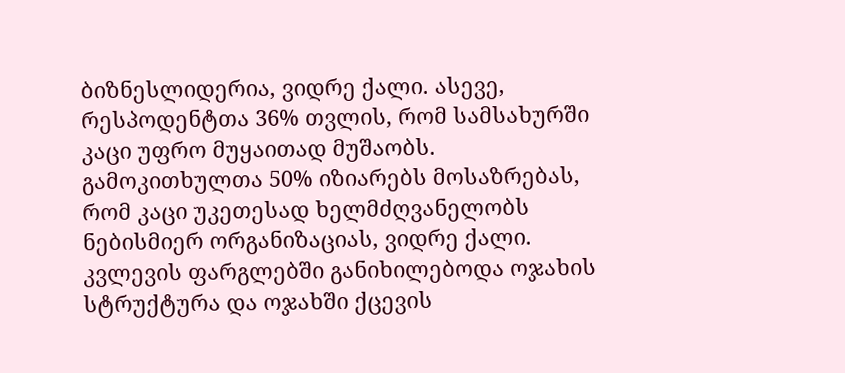ბიზნესლიდერია, ვიდრე ქალი. ასევე, რესპოდენტთა 36% თვლის, რომ სამსახურში კაცი უფრო მუყაითად მუშაობს. გამოკითხულთა 50% იზიარებს მოსაზრებას, რომ კაცი უკეთესად ხელმძღვანელობს ნებისმიერ ორგანიზაციას, ვიდრე ქალი. კვლევის ფარგლებში განიხილებოდა ოჯახის სტრუქტურა და ოჯახში ქცევის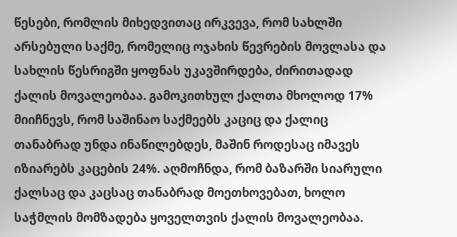წესები, რომლის მიხედვითაც ირკვევა, რომ სახლში არსებული საქმე, რომელიც ოჯახის წევრების მოვლასა და სახლის წესრიგში ყოფნას უკავშირდება, ძირითადად ქალის მოვალეობაა. გამოკითხულ ქალთა მხოლოდ 17% მიიჩნევს, რომ საშინაო საქმეებს კაციც და ქალიც თანაბრად უნდა ინაწილებდეს, მაშინ როდესაც იმავეს იზიარებს კაცების 24%. აღმოჩნდა, რომ ბაზარში სიარული ქალსაც და კაცსაც თანაბრად მოეთხოვებათ, ხოლო საჭმლის მომზადება ყოველთვის ქალის მოვალეობაა.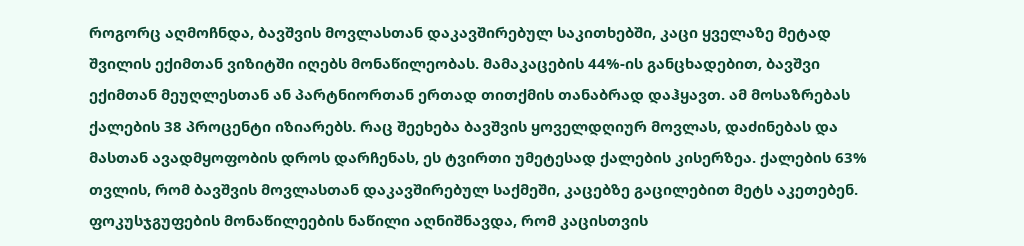როგორც აღმოჩნდა, ბავშვის მოვლასთან დაკავშირებულ საკითხებში, კაცი ყველაზე მეტად შვილის ექიმთან ვიზიტში იღებს მონაწილეობას. მამაკაცების 44%-ის განცხადებით, ბავშვი ექიმთან მეუღლესთან ან პარტნიორთან ერთად თითქმის თანაბრად დაჰყავთ. ამ მოსაზრებას ქალების 38 პროცენტი იზიარებს. რაც შეეხება ბავშვის ყოველდღიურ მოვლას, დაძინებას და მასთან ავადმყოფობის დროს დარჩენას, ეს ტვირთი უმეტესად ქალების კისერზეა. ქალების 63% თვლის, რომ ბავშვის მოვლასთან დაკავშირებულ საქმეში, კაცებზე გაცილებით მეტს აკეთებენ. ფოკუსჯგუფების მონაწილეების ნაწილი აღნიშნავდა, რომ კაცისთვის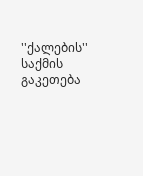''ქალების'' საქმის გაკეთება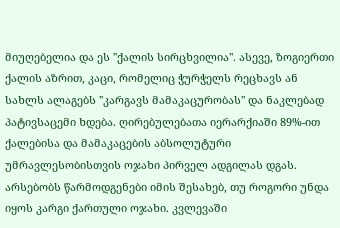მიუღებელია და ეს ''ქალის სირცხვილია''. ასევე, ზოგიერთი ქალის აზრით, კაცი, რომელიც ჭურჭელს რეცხავს ან სახლს ალაგებს ''კარგავს მამაკაცურობას'' და ნაკლებად პატივსაცემი ხდება. ღირებულებათა იერარქიაში 89%-ით ქალებისა და მამაკაცების აბსოლუტური უმრავლესობისთვის ოჯახი პირველ ადგილას დგას. არსებობს წარმოდგენები იმის შესახებ, თუ როგორი უნდა იყოს კარგი ქართული ოჯახი. კვლევაში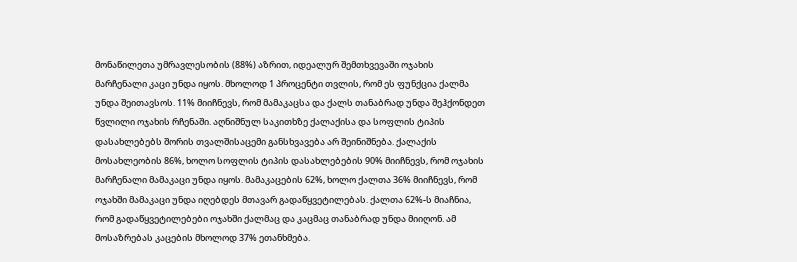მონაწილეთა უმრავლესობის (88%) აზრით, იდეალურ შემთხვევაში ოჯახის მარჩენალი კაცი უნდა იყოს. მხოლოდ 1 პროცენტი თვლის, რომ ეს ფუნქცია ქალმა უნდა შეითავსოს. 11% მიიჩნევს, რომ მამაკაცსა და ქალს თანაბრად უნდა შეჰქონდეთ წვლილი ოჯახის რჩენაში. აღნიშნულ საკითხზე ქალაქისა და სოფლის ტიპის დასახლებებს შორის თვალშისაცემი განსხვავება არ შეინიშნება. ქალაქის მოსახლეობის 86%, ხოლო სოფლის ტიპის დასახლებების 90% მიიჩნევს, რომ ოჯახის მარჩენალი მამაკაცი უნდა იყოს. მამაკაცების 62%, ხოლო ქალთა 36% მიიჩნევს, რომ ოჯახში მამაკაცი უნდა იღებდეს მთავარ გადაწყვეტილებას. ქალთა 62%-ს მიაჩნია, რომ გადაწყვეტილებები ოჯახში ქალმაც და კაცმაც თანაბრად უნდა მიიღონ. ამ მოსაზრებას კაცების მხოლოდ 37% ეთანხმება.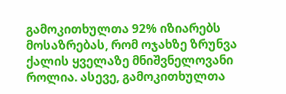გამოკითხულთა 92% იზიარებს მოსაზრებას, რომ ოჯახზე ზრუნვა ქალის ყველაზე მნიშვნელოვანი როლია. ასევე, გამოკითხულთა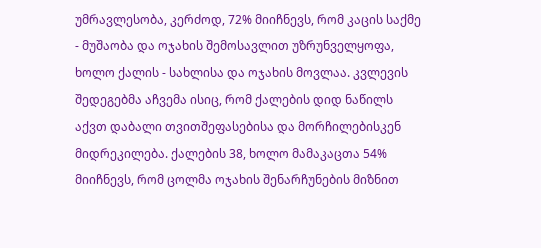უმრავლესობა, კერძოდ, 72% მიიჩნევს, რომ კაცის საქმე - მუშაობა და ოჯახის შემოსავლით უზრუნველყოფა, ხოლო ქალის - სახლისა და ოჯახის მოვლაა. კვლევის შედეგებმა აჩვემა ისიც, რომ ქალების დიდ ნაწილს აქვთ დაბალი თვითშეფასებისა და მორჩილებისკენ მიდრეკილება. ქალების 38, ხოლო მამაკაცთა 54% მიიჩნევს, რომ ცოლმა ოჯახის შენარჩუნების მიზნით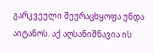გარკვეული შეურაცხყოფა უნდა აიტანოს. აქ აღსანიშნავია ის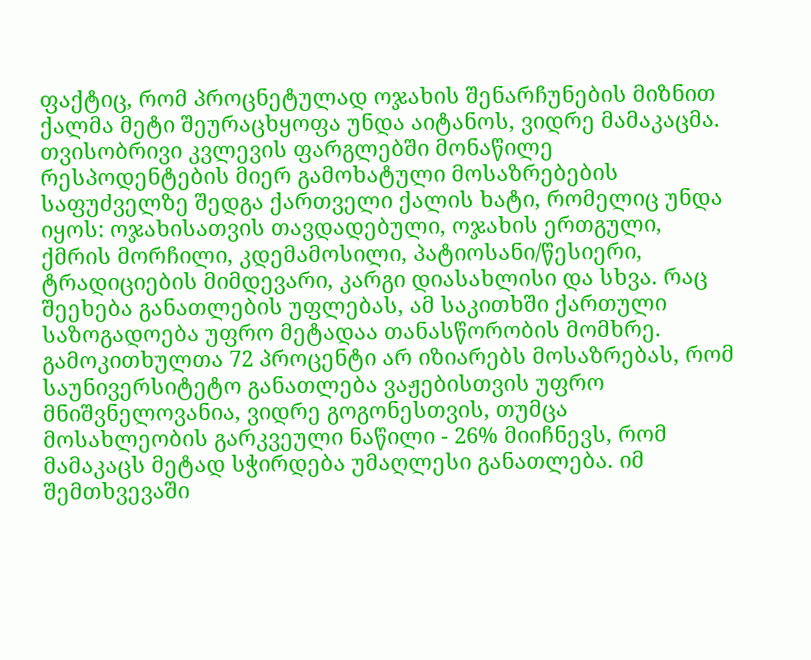ფაქტიც, რომ პროცნეტულად ოჯახის შენარჩუნების მიზნით ქალმა მეტი შეურაცხყოფა უნდა აიტანოს, ვიდრე მამაკაცმა. თვისობრივი კვლევის ფარგლებში მონაწილე რესპოდენტების მიერ გამოხატული მოსაზრებების საფუძველზე შედგა ქართველი ქალის ხატი, რომელიც უნდა იყოს: ოჯახისათვის თავდადებული, ოჯახის ერთგული, ქმრის მორჩილი, კდემამოსილი, პატიოსანი/წესიერი, ტრადიციების მიმდევარი, კარგი დიასახლისი და სხვა. რაც შეეხება განათლების უფლებას, ამ საკითხში ქართული საზოგადოება უფრო მეტადაა თანასწორობის მომხრე. გამოკითხულთა 72 პროცენტი არ იზიარებს მოსაზრებას, რომ საუნივერსიტეტო განათლება ვაჟებისთვის უფრო მნიშვნელოვანია, ვიდრე გოგონესთვის, თუმცა მოსახლეობის გარკვეული ნაწილი - 26% მიიჩნევს, რომ მამაკაცს მეტად სჭირდება უმაღლესი განათლება. იმ შემთხვევაში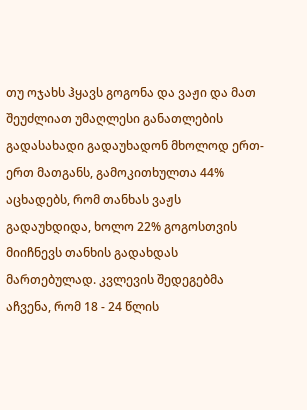თუ ოჯახს ჰყავს გოგონა და ვაჟი და მათ შეუძლიათ უმაღლესი განათლების გადასახადი გადაუხადონ მხოლოდ ერთ-ერთ მათგანს, გამოკითხულთა 44% აცხადებს, რომ თანხას ვაჟს გადაუხდიდა, ხოლო 22% გოგოსთვის მიიჩნევს თანხის გადახდას მართებულად. კვლევის შედეგებმა აჩვენა, რომ 18 - 24 წლის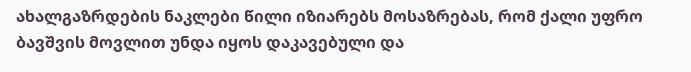ახალგაზრდების ნაკლები წილი იზიარებს მოსაზრებას, რომ ქალი უფრო ბავშვის მოვლით უნდა იყოს დაკავებული და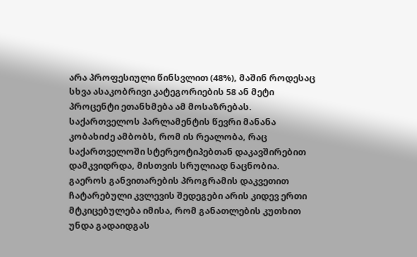არა პროფესიული წინსვლით (48%), მაშინ როდესაც სხვა ასაკობრივი კატეგორიების 58 ან მეტი პროცენტი ეთანხმება ამ მოსაზრებას. საქართველოს პარლამენტის წევრი მანანა კობახიძე ამბობს, რომ ის რეალობა, რაც საქართველოში სტერეოტიპებთან დაკავშირებით დამკვიდრდა, მისთვის სრულიად ნაცნობია. გაეროს განვითარების პროგრამის დაკვეთით ჩატარებული კვლევის შედეგები არის კიდევ ერთი მტკიცებულება იმისა, რომ განათლების კუთხით უნდა გადაიდგას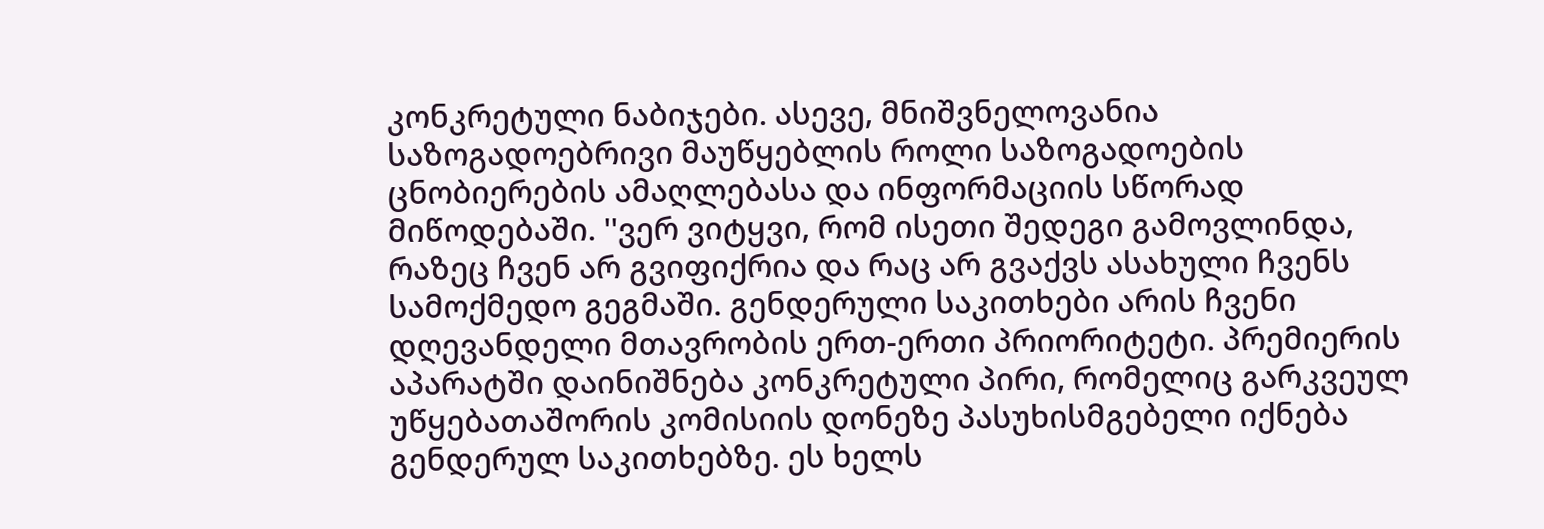კონკრეტული ნაბიჯები. ასევე, მნიშვნელოვანია საზოგადოებრივი მაუწყებლის როლი საზოგადოების ცნობიერების ამაღლებასა და ინფორმაციის სწორად მიწოდებაში. ''ვერ ვიტყვი, რომ ისეთი შედეგი გამოვლინდა, რაზეც ჩვენ არ გვიფიქრია და რაც არ გვაქვს ასახული ჩვენს სამოქმედო გეგმაში. გენდერული საკითხები არის ჩვენი დღევანდელი მთავრობის ერთ-ერთი პრიორიტეტი. პრემიერის აპარატში დაინიშნება კონკრეტული პირი, რომელიც გარკვეულ უწყებათაშორის კომისიის დონეზე პასუხისმგებელი იქნება გენდერულ საკითხებზე. ეს ხელს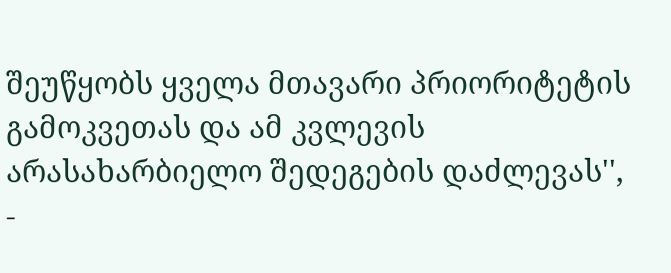შეუწყობს ყველა მთავარი პრიორიტეტის გამოკვეთას და ამ კვლევის არასახარბიელო შედეგების დაძლევას'', -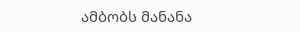ამბობს მანანა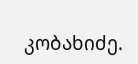კობახიძე.